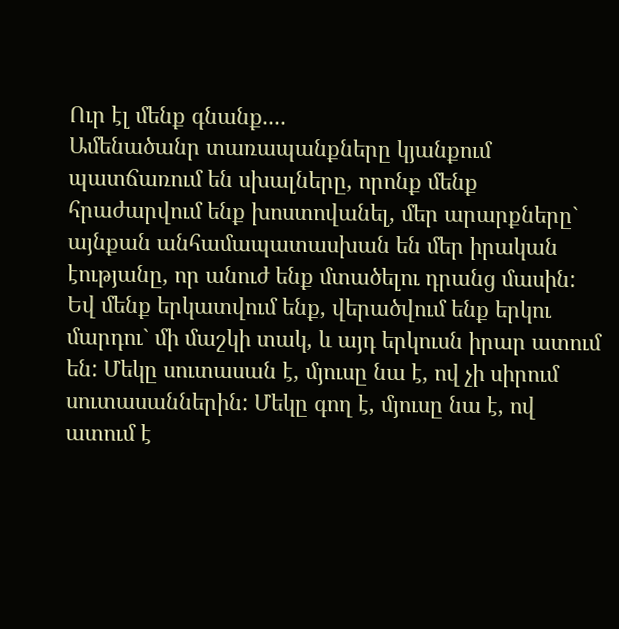Ուր էլ մենք գնանք....
Ամենածանր տառապանքները կյանքում պատճառում են սխալները, որոնք մենք հրաժարվում ենք խոստովանել, մեր արարքները` այնքան անհամապատասխան են մեր իրական էությանը, որ անուժ ենք մտածելու դրանց մասին: Եվ մենք երկատվում ենք, վերածվում ենք երկու մարդու` մի մաշկի տակ, և այդ երկուսն իրար ատում են: Մեկը սուտասան է, մյուսը նա է, ով չի սիրում սուտասաններին: Մեկը գող է, մյուսը նա է, ով ատում է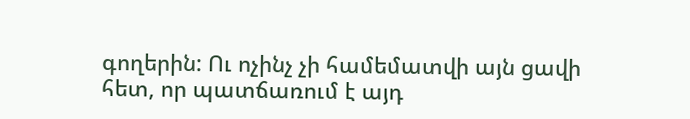գողերին: Ու ոչինչ չի համեմատվի այն ցավի հետ, որ պատճառում է այդ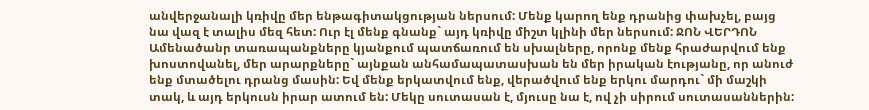անվերջանալի կռիվը մեր ենթագիտակցության ներսում: Մենք կարող ենք դրանից փախչել, բայց նա վազ է տալիս մեզ հետ: Ուր էլ մենք գնանք` այդ կռիվը միշտ կլինի մեր ներսում: ՋՈՆ ՎԵՐԴՈՆ
Ամենածանր տառապանքները կյանքում պատճառում են սխալները, որոնք մենք հրաժարվում ենք խոստովանել, մեր արարքները` այնքան անհամապատասխան են մեր իրական էությանը, որ անուժ ենք մտածելու դրանց մասին: Եվ մենք երկատվում ենք, վերածվում ենք երկու մարդու` մի մաշկի տակ, և այդ երկուսն իրար ատում են: Մեկը սուտասան է, մյուսը նա է, ով չի սիրում սուտասաններին: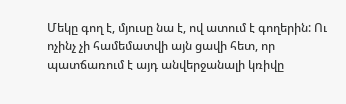Մեկը գող է, մյուսը նա է, ով ատում է գողերին: Ու ոչինչ չի համեմատվի այն ցավի հետ, որ պատճառում է այդ անվերջանալի կռիվը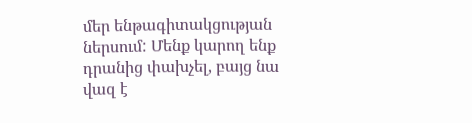մեր ենթագիտակցության ներսում: Մենք կարող ենք դրանից փախչել, բայց նա վազ է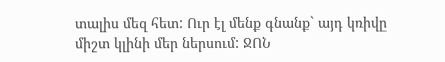տալիս մեզ հետ: Ուր էլ մենք գնանք` այդ կռիվը միշտ կլինի մեր ներսում: ՋՈՆ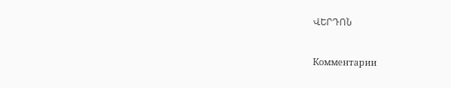ՎԵՐԴՈՆ

Комментарии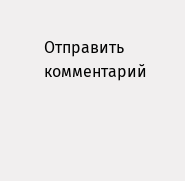Отправить комментарий